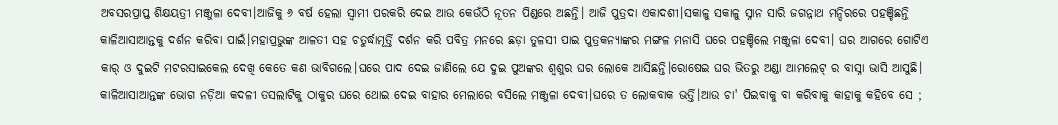ଅବସରପ୍ରାପ୍ତ ଶିକ୍ଷୟତ୍ରୀ ମଞ୍ଜୁଳା ଦେବୀ।ଆଜିକୁ ୬ ବର୍ଷ ହେଲା ସ୍ଵାମୀ ପରକରି ଦେଇ ଆଉ କେଉଁଠି ନୂତନ ପିଣ୍ଡରେ ଅଛନ୍ତି। ଆଜି ପୁତ୍ରଦା ଏକାଦଶୀ।ସକାଳୁ ସକାଳୁ ସ୍ନାନ ସାରି ଜଗନ୍ନାଥ ମନ୍ଦିରରେ ପହଞ୍ଚିଛନ୍ତି କାଳିଆସାଆନ୍ତକୁ ଦର୍ଶନ କରିବା ପାଇଁ।ମହାପ୍ରଭୁଙ୍କ ଆଳତୀ ସହ ଚତୁର୍ଦ୍ଧାମୂର୍ତ୍ତି ଦର୍ଶନ କରି ପବିତ୍ର ମନରେ ଛଡ଼ା ତୁଳସୀ ପାଇ ପୁତ୍ରକନ୍ୟାଙ୍କର ମଙ୍ଗଳ ମନାସି ଘରେ ପହଞ୍ଚିଲେ ମଞ୍ଜୁଳା ଦେବୀ। ଘର ଆଗରେ ଗୋଟିଏ କାର୍ ଓ ଦୁଇଟି ମଟରସାଇକେଲ ଦେଖି କେତେ କଣ ଭାବିଗଲେ।ଘରେ ପାଦ ଦେଇ ଜାଣିଲେ ଯେ ଦୁଇ ପୁଅଙ୍କର ଶ୍ଵଶୁର ଘର ଲୋକେ ଆସିଛନ୍ତି।ରୋଷେଇ ଘର ଭିତରୁ ଅଣ୍ଡା ଆମଲେଟ୍ ର ବାସ୍ନା ଭାସି ଆସୁଛି। କାଳିଆସାଆନ୍ତଙ୍କ ଭୋଗ ନଡ଼ିଆ କଦଳୀ ତସଲାଟିକୁ ଠାକୁର ଘରେ ଥୋଇ ଦେଇ ବାହାର ମେଲାରେ ବସିଲେ ମଞ୍ଜୁଳା ଦେବୀ।ଘରେ ତ ଲୋକବାକ ଭର୍ତ୍ତି।ଆଉ ଚା' ପିଇବାକୁ ବା କରିବାକୁ କାହାକୁ କହିବେ ସେ ;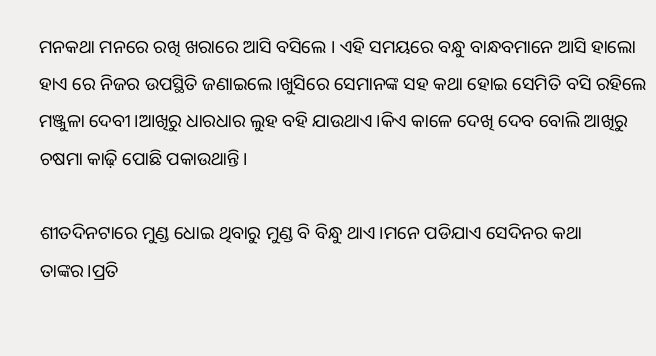ମନକଥା ମନରେ ରଖି ଖରାରେ ଆସି ବସିଲେ । ଏହି ସମୟରେ ବନ୍ଧୁ ବାନ୍ଧବମାନେ ଆସି ହାଲୋ ହାଏ ରେ ନିଜର ଉପସ୍ଥିତି ଜଣାଇଲେ।ଖୁସିରେ ସେମାନଙ୍କ ସହ କଥା ହୋଇ ସେମିତି ବସି ରହିଲେ ମଞ୍ଜୁଳା ଦେବୀ।ଆଖିରୁ ଧାରଧାର ଲୁହ ବହି ଯାଉଥାଏ।କିଏ କାଳେ ଦେଖି ଦେବ ବୋଲି ଆଖିରୁ ଚଷମା କାଢ଼ି ପୋଛି ପକାଉଥାନ୍ତି।

ଶୀତଦିନଟାରେ ମୁଣ୍ଡ ଧୋଇ ଥିବାରୁ ମୁଣ୍ଡ ବି ବିନ୍ଧୁ ଥାଏ।ମନେ ପଡିଯାଏ ସେଦିନର କଥା ତାଙ୍କର।ପ୍ରତି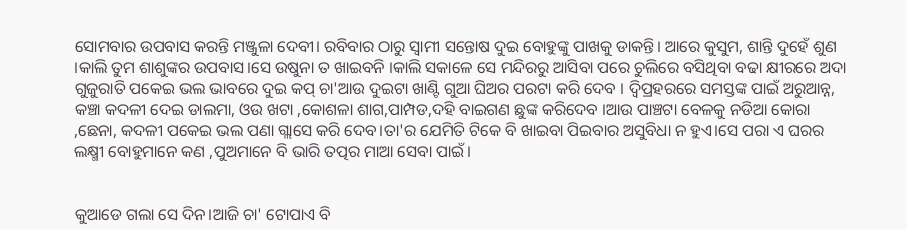ସୋମବାର ଉପବାସ କରନ୍ତି ମଞ୍ଜୁଳା ଦେବୀ। ରବିବାର ଠାରୁ ସ୍ଵାମୀ ସନ୍ତୋଷ ଦୁଇ ବୋହୁଙ୍କୁ ପାଖକୁ ଡାକନ୍ତି। ଆରେ କୁସୁମ, ଶାନ୍ତି ଦୁହେଁ ଶୁଣ ।କାଲି ତୁମ ଶାଶୁଙ୍କର ଉପବାସ।ସେ ଉଷୁନା ତ ଖାଇବନି ।କାଲି ସକାଳେ ସେ ମନ୍ଦିରରୁ ଆସିବା ପରେ ଚୁଲିରେ ବସିଥିବା ବଢା କ୍ଷୀରରେ ଅଦା ଗୁଜୁରାତି ପକେଇ ଭଲ ଭାବରେ ଦୁଇ କପ୍ ଚା'ଆଉ ଦୁଇଟା ଖାଣ୍ଟି ଗୁଆ ଘିଅର ପରଟା କରି ଦେବ । ଦ୍ଵିପ୍ରହରରେ ସମସ୍ତଙ୍କ ପାଇଁ ଅରୁଆନ୍ନ, କଞ୍ଚା କଦଳୀ ଦେଇ ଡାଲମା, ଓଉ ଖଟା ,କୋଶଳା ଶାଗ,ପାମ୍ପଡ,ଦହି ବାଇଗଣ ଛୁଙ୍କ କରିଦେବ ।ଆଉ ପାଞ୍ଚଟା ବେଳକୁ ନଡିଆ କୋରା ,ଛେନା, କଦଳୀ ପକେଇ ଭଲ ପଣା ଗ୍ଲାସେ କରି ଦେବ।ତା'ର ଯେମିତି ଟିକେ ବି ଖାଇବା ପିଇବାର ଅସୁବିଧା ନ ହୁଏ।ସେ ପରା ଏ ଘରର ଲକ୍ଷ୍ମୀ ବୋହୁମାନେ କଣ ,ପୁଅମାନେ ବି ଭାରି ତତ୍ପର ମାଆ ସେବା ପାଇଁ।


କୁଆଡେ ଗଲା ସେ ଦିନ।ଆଜି ଚା' ଟୋପାଏ ବି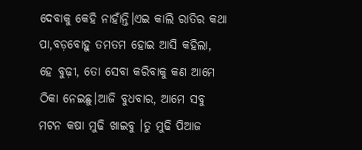ଦେବାକୁ କେହି ନାହାଁନ୍ତି।ଏଇ କାଲି ରାତିର କଥା ପା,ବଡ଼ବୋହୁ ତମତମ ହୋଇ ଆସି କହିଲା, ହେ ବୁଢ଼ୀ, ତୋ ସେବା କରିବାକୁ କଣ ଆମେ ଠିକା ନେଇଛୁ।ଆଜି ବୁଧବାର, ଆମେ ସବୁ ମଟନ କଷା ମୁଢି ଖାଇବୁ ।ତୁ ମୁଢି ପିଆଜ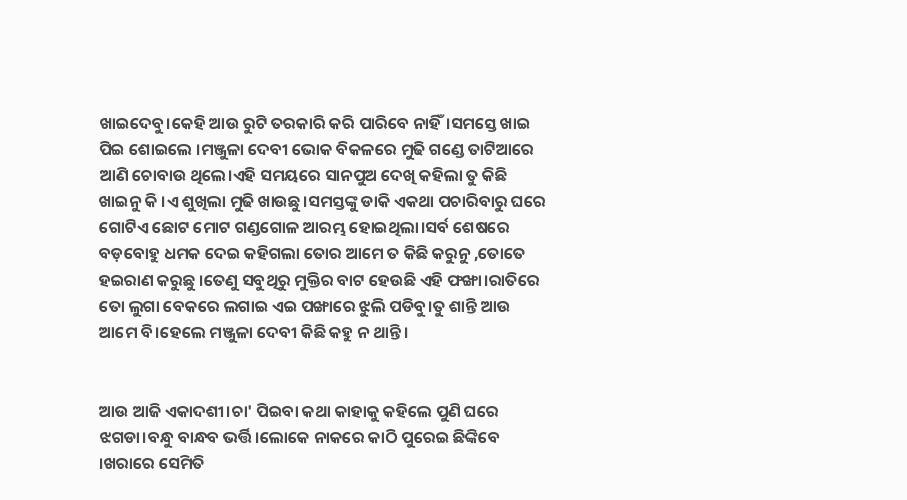ଖାଇଦେବୁ।କେହି ଆଉ ରୁଟି ତରକାରି କରି ପାରିବେ ନାହିଁ।ସମସ୍ତେ ଖାଇ ପିଇ ଶୋଇଲେ ।ମଞ୍ଜୁଳା ଦେବୀ ଭୋକ ବିକଳରେ ମୁଢି ଗଣ୍ଡେ ତାଟିଆରେ ଆଣି ଚୋବାଉ ଥିଲେ।ଏହି ସମୟରେ ସାନପୁଅ ଦେଖି କହିଲା ତୁ କିଛି ଖାଇନୁ କି ।ଏ ଶୁଖିଲା ମୁଢି ଖାଉଛୁ।ସମସ୍ତଙ୍କୁ ଡାକି ଏକଥା ପଚାରିବାରୁ ଘରେ ଗୋଟିଏ ଛୋଟ ମୋଟ ଗଣ୍ଡଗୋଳ ଆରମ୍ଭ ହୋଇଥିଲା।ସର୍ବ ଶେଷରେ ବଡ଼ବୋହୁ ଧମକ ଦେଇ କହିଗଲା ତୋର ଆମେ ତ କିଛି କରୁନୁ ,ତୋତେ ହଇରାଣ କରୁଛୁ ।ତେଣୁ ସବୁଥିରୁ ମୁକ୍ତିର ବାଟ ହେଉଛି ଏହି ଫଙ୍ଖା।ରାତିରେ ତୋ ଲୁଗା ବେକରେ ଲଗାଇ ଏଇ ପଙ୍ଖାରେ ଝୁଲି ପଡିବୁ।ତୁ ଶାନ୍ତି ଆଉ ଆମେ ବି।ହେଲେ ମଞ୍ଜୁଳା ଦେବୀ କିଛି କହୁ ନ ଥାନ୍ତି।


ଆଉ ଆଜି ଏକାଦଶୀ।ଚା' ପିଇବା କଥା କାହାକୁ କହିଲେ ପୁଣି ଘରେ ଝଗଡା।ବନ୍ଧୁ ବାନ୍ଧବ ଭର୍ତ୍ତି।ଲୋକେ ନାକରେ କାଠି ପୁରେଇ ଛିଙ୍କିବେ ।ଖରାରେ ସେମିତି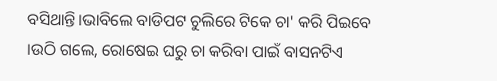ବସିଥାନ୍ତି।ଭାବିଲେ ବାଡିପଟ ଚୁଲିରେ ଟିକେ ଚା' କରି ପିଇବେ ।ଉଠି ଗଲେ, ରୋଷେଇ ଘରୁ ଚା କରିବା ପାଇଁ ବାସନଟିଏ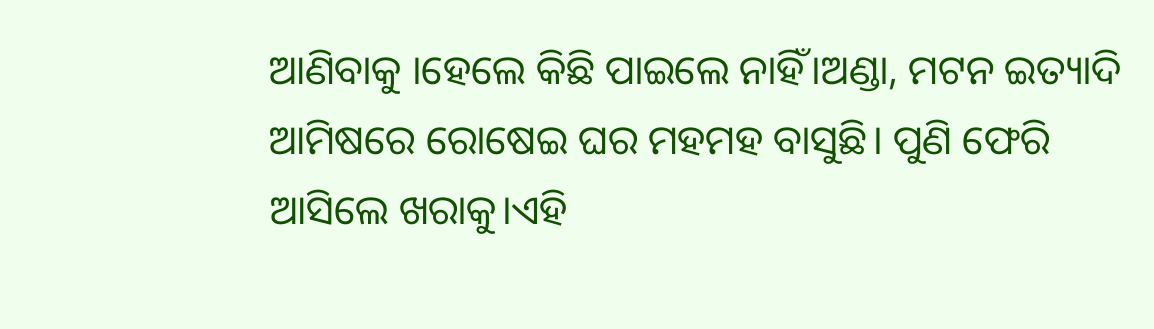ଆଣିବାକୁ ।ହେଲେ କିଛି ପାଇଲେ ନାହିଁ।ଅଣ୍ଡା, ମଟନ ଇତ୍ୟାଦି ଆମିଷରେ ରୋଷେଇ ଘର ମହମହ ବାସୁଛି। ପୁଣି ଫେରି ଆସିଲେ ଖରାକୁ।ଏହି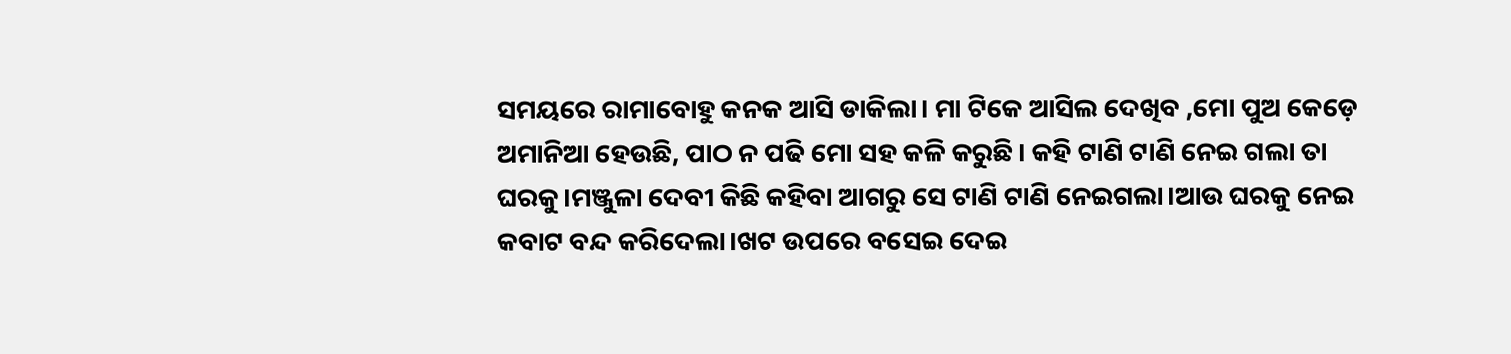ସମୟରେ ରାମାବୋହୁ କନକ ଆସି ଡାକିଲା। ମା ଟିକେ ଆସିଲ ଦେଖିବ ,ମୋ ପୁଅ କେଡ଼େ ଅମାନିଆ ହେଉଛି, ପାଠ ନ ପଢି ମୋ ସହ କଳି କରୁଛି। କହି ଟାଣି ଟାଣି ନେଇ ଗଲା ତା ଘରକୁ।ମଞ୍ଜୁଳା ଦେବୀ କିଛି କହିବା ଆଗରୁ ସେ ଟାଣି ଟାଣି ନେଇଗଲା।ଆଉ ଘରକୁ ନେଇ କବାଟ ବନ୍ଦ କରିଦେଲା।ଖଟ ଉପରେ ବସେଇ ଦେଇ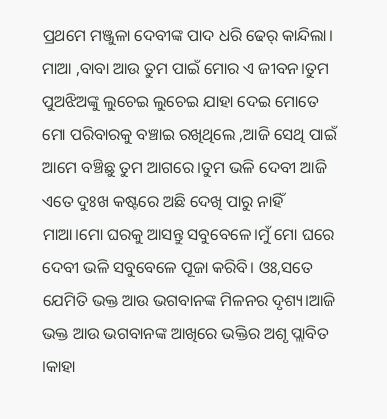ପ୍ରଥମେ ମଞ୍ଜୁଳା ଦେବୀଙ୍କ ପାଦ ଧରି ଢେର୍ କାନ୍ଦିଲା। ମାଆ ,ବାବା ଆଉ ତୁମ ପାଇଁ ମୋର ଏ ଜୀବନ।ତୁମ ପୁଅଝିଅଙ୍କୁ ଲୁଚେଇ ଲୁଚେଇ ଯାହା ଦେଇ ମୋତେ ମୋ ପରିବାରକୁ ବଞ୍ଚାଇ ରଖିଥିଲେ ,ଆଜି ସେଥି ପାଇଁ ଆମେ ବଞ୍ଚିଛୁ ତୁମ ଆଗରେ।ତୁମ ଭଳି ଦେବୀ ଆଜି ଏତେ ଦୁଃଖ କଷ୍ଟରେ ଅଛି ଦେଖି ପାରୁ ନାହିଁ ମାଆ।ମୋ ଘରକୁ ଆସନ୍ତୁ ସବୁବେଳେ।ମୁଁ ମୋ ଘରେ ଦେବୀ ଭଳି ସବୁବେଳେ ପୂଜା କରିବି। ଓଃ,ସତେ ଯେମିତି ଭକ୍ତ ଆଉ ଭଗବାନଙ୍କ ମିଳନର ଦୃଶ୍ୟ।ଆଜି ଭକ୍ତ ଆଉ ଭଗବାନଙ୍କ ଆଖିରେ ଭକ୍ତିର ଅଶୃ ପ୍ଲାବିତ ।କାହା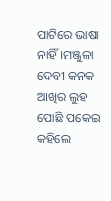ପାଟିରେ ଭାଷା ନାହିଁ।ମଞ୍ଜୁଳା ଦେବୀ କନକ ଆଖିର ଲୁହ ପୋଛି ପକେଇ କହିଲେ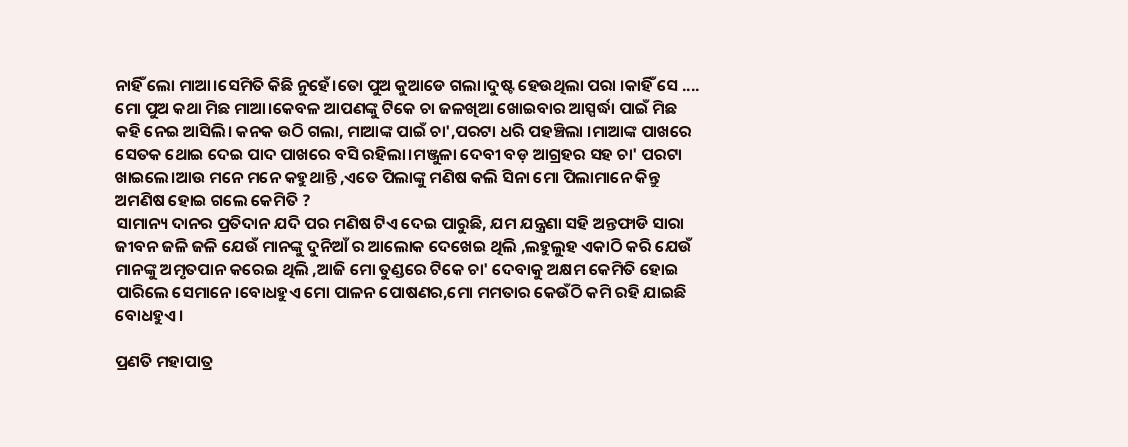ନାହିଁ ଲୋ ମାଆ।ସେମିତି କିଛି ନୁହେଁ।ତୋ ପୁଅ କୁଆଡେ ଗଲା।ଦୁଷ୍ଟ ହେଉଥିଲା ପରା ।କାହିଁ ସେ .... ମୋ ପୁଅ କଥା ମିଛ ମାଆ।କେବଳ ଆପଣଙ୍କୁ ଟିକେ ଚା ଜଳଖିଆ ଖୋଇବାର ଆସ୍ପର୍ଦ୍ଧା ପାଇଁ ମିଛ କହି ନେଇ ଆସିଲି। କନକ ଉଠି ଗଲା, ମାଆଙ୍କ ପାଇଁ ଚା',ପରଟା ଧରି ପହଞ୍ଚିଲା ।ମାଆଙ୍କ ପାଖରେ ସେତକ ଥୋଇ ଦେଇ ପାଦ ପାଖରେ ବସି ରହିଲା।ମଞ୍ଜୁଳା ଦେବୀ ବଡ଼ ଆଗ୍ରହର ସହ ଚା' ପରଟା ଖାଇଲେ।ଆଉ ମନେ ମନେ କହୁଥାନ୍ତି ,ଏତେ ପିଲାଙ୍କୁ ମଣିଷ କଲି ସିନା ମୋ ପିଲାମାନେ କିନ୍ତୁ ଅମଣିଷ ହୋଇ ଗଲେ କେମିତି ?
ସାମାନ୍ୟ ଦାନର ପ୍ରତିଦାନ ଯଦି ପର ମଣିଷ ଟିଏ ଦେଇ ପାରୁଛି, ଯମ ଯନ୍ତ୍ରଣା ସହି ଅନ୍ତଫାଡି ସାରା ଜୀବନ ଜଳି ଜଳି ଯେଉଁ ମାନଙ୍କୁ ଦୁନିଆଁ ର ଆଲୋକ ଦେଖେଇ ଥିଲି ,ଲହୁଲୁହ ଏକାଠି କରି ଯେଉଁ ମାନଙ୍କୁ ଅମୃତପାନ କରେଇ ଥିଲି ,ଆଜି ମୋ ତୁଣ୍ଡରେ ଟିକେ ଚା' ଦେବାକୁ ଅକ୍ଷମ କେମିତି ହୋଇ ପାରିଲେ ସେମାନେ।ବୋଧହୁଏ ମୋ ପାଳନ ପୋଷଣର,ମୋ ମମତାର କେଉଁଠି କମି ରହି ଯାଇଛି ବୋଧହୁଏ।

ପ୍ରଣତି ମହାପାତ୍ର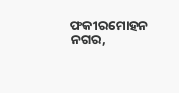ଫକୀରମୋହନ ନଗର,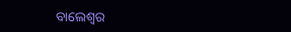ବାଲେଶ୍ଵର